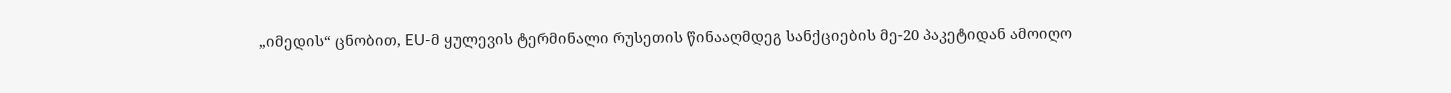„იმედის“ ცნობით, EU-მ ყულევის ტერმინალი რუსეთის წინააღმდეგ სანქციების მე-20 პაკეტიდან ამოიღო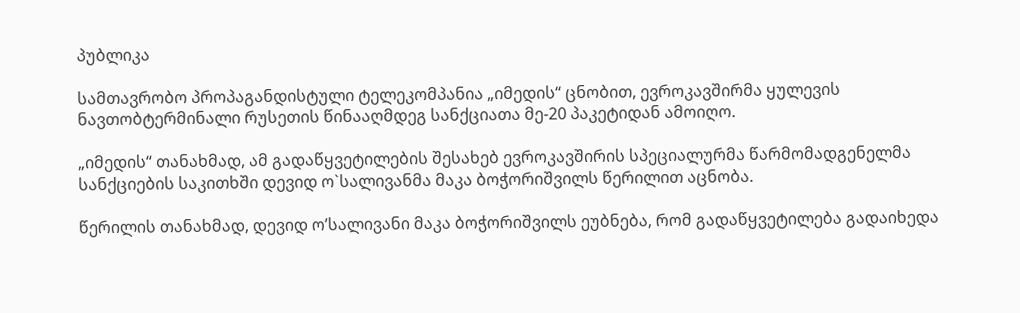პუბლიკა

სამთავრობო პროპაგანდისტული ტელეკომპანია „იმედის“ ცნობით, ევროკავშირმა ყულევის ნავთობტერმინალი რუსეთის წინააღმდეგ სანქციათა მე-20 პაკეტიდან ამოიღო.

„იმედის“ თანახმად, ამ გადაწყვეტილების შესახებ ევროკავშირის სპეციალურმა წარმომადგენელმა სანქციების საკითხში დევიდ ო`სალივანმა მაკა ბოჭორიშვილს წერილით აცნობა.

წერილის თანახმად, დევიდ ო’სალივანი მაკა ბოჭორიშვილს ეუბნება, რომ გადაწყვეტილება გადაიხედა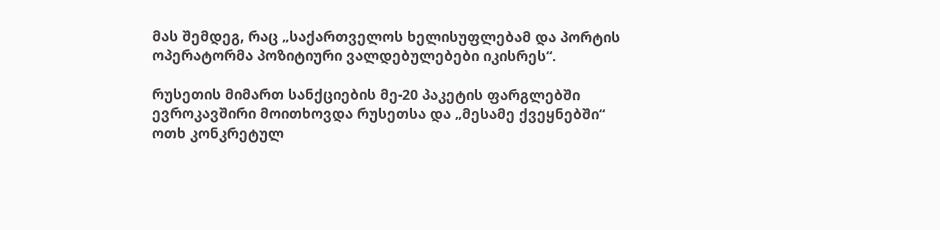მას შემდეგ, რაც „საქართველოს ხელისუფლებამ და პორტის ოპერატორმა პოზიტიური ვალდებულებები იკისრეს“.

რუსეთის მიმართ სანქციების მე-20 პაკეტის ფარგლებში ევროკავშირი მოითხოვდა რუსეთსა და „მესამე ქვეყნებში“ ოთხ კონკრეტულ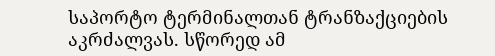საპორტო ტერმინალთან ტრანზაქციების აკრძალვას. სწორედ ამ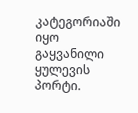კატეგორიაში იყო გაყვანილი ყულევის პორტი.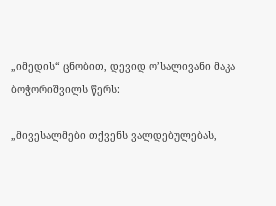„იმედის“ ცნობით, დევიდ ო’სალივანი მაკა ბოჭორიშვილს წერს:

„მივესალმები თქვენს ვალდებულებას,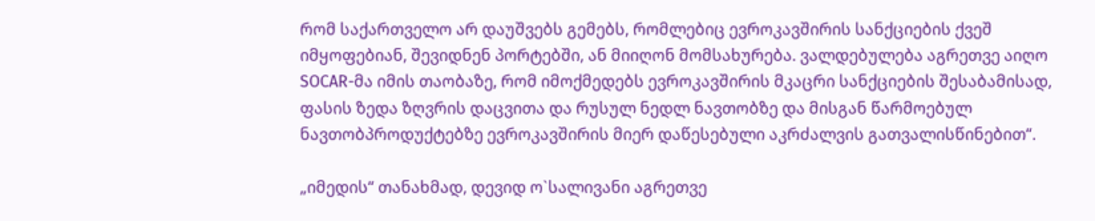რომ საქართველო არ დაუშვებს გემებს, რომლებიც ევროკავშირის სანქციების ქვეშ იმყოფებიან, შევიდნენ პორტებში, ან მიიღონ მომსახურება. ვალდებულება აგრეთვე აიღო SOCAR-მა იმის თაობაზე, რომ იმოქმედებს ევროკავშირის მკაცრი სანქციების შესაბამისად, ფასის ზედა ზღვრის დაცვითა და რუსულ ნედლ ნავთობზე და მისგან წარმოებულ ნავთობპროდუქტებზე ევროკავშირის მიერ დაწესებული აკრძალვის გათვალისწინებით“.

„იმედის“ თანახმად, დევიდ ო`სალივანი აგრეთვე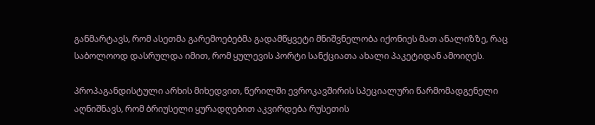განმარტავს, რომ ასეთმა გარემოებებმა გადამწყვეტი მნიშვნელობა იქონიეს მათ ანალიზზე, რაც საბოლოოდ დასრულდა იმით, რომ ყულევის პორტი სანქციათა ახალი პაკეტიდან ამოიღეს.

პროპაგანდისტული არხის მიხედვით, წერილში ევროკავშირის სპეციალური წარმომადგენელი აღნიშნავს, რომ ბრიუსელი ყურადღებით აკვირდება რუსეთის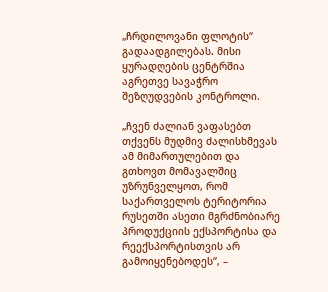„ჩრდილოვანი ფლოტის“ გადაადგილებას. მისი ყურადღების ცენტრშია აგრეთვე სავაჭრო შეზღუდვების კონტროლი.

„ჩვენ ძალიან ვაფასებთ თქვენს მუდმივ ძალისხმევას ამ მიმართულებით და გთხოვთ მომავალშიც უზრუნველყოთ, რომ საქართველოს ტერიტორია რუსეთში ასეთი მგრძნობიარე პროდუქციის ექსპორტისა და რეექსპორტისთვის არ გამოიყენებოდეს“, –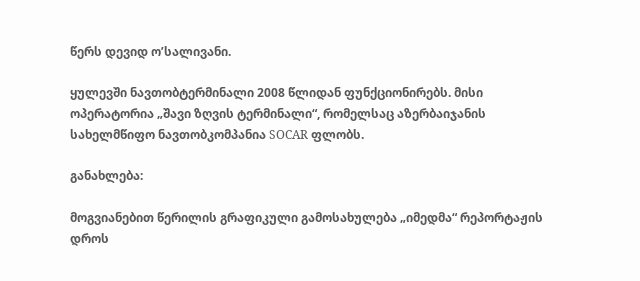წერს დევიდ ო’სალივანი.

ყულევში ნავთობტერმინალი 2008 წლიდან ფუნქციონირებს. მისი ოპერატორია „შავი ზღვის ტერმინალი“, რომელსაც აზერბაიჯანის სახელმწიფო ნავთობკომპანია SOCAR ფლობს.

განახლება:

მოგვიანებით წერილის გრაფიკული გამოსახულება „იმედმა“ რეპორტაჟის დროს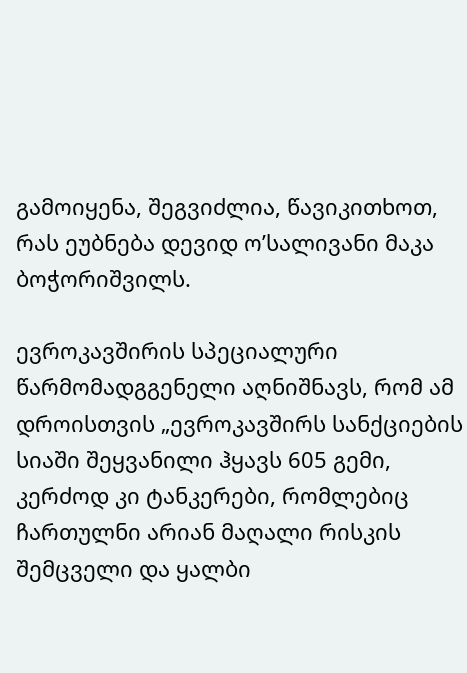გამოიყენა, შეგვიძლია, წავიკითხოთ, რას ეუბნება დევიდ ო’სალივანი მაკა ბოჭორიშვილს.

ევროკავშირის სპეციალური წარმომადგგენელი აღნიშნავს, რომ ამ დროისთვის „ევროკავშირს სანქციების სიაში შეყვანილი ჰყავს 605 გემი, კერძოდ კი ტანკერები, რომლებიც ჩართულნი არიან მაღალი რისკის შემცველი და ყალბი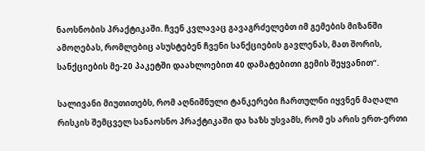ნაოსნობის პრაქტიკაში. ჩვენ კვლავაც გავაგრძელებთ იმ გემების მიზანში ამოღებას, რომლებიც ასუსტებენ ჩვენი სანქციების გავლენას, მათ შორის, სანქციების მე-20 პაკეტში დაახლოებით 40 დამატებითი გემის შეყვანით“.

სალივანი მიუთითებს, რომ აღნიშნული ტანკერები ჩართულნი იყვნენ მაღალი რისკის შემცველ სანაოსნო პრაქტიკაში და ხაზს უსვამს, რომ ეს არის ერთ-ერთი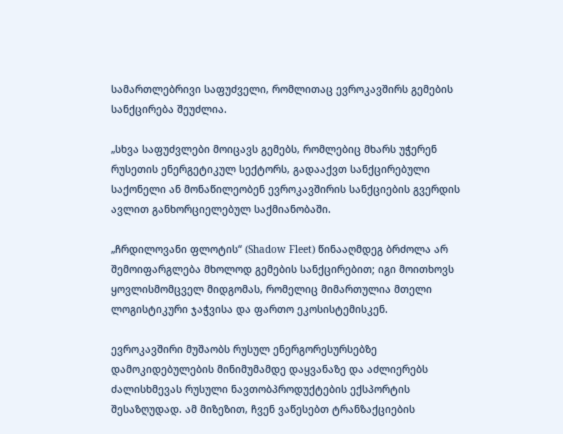სამართლებრივი საფუძველი, რომლითაც ევროკავშირს გემების სანქცირება შეუძლია.

„სხვა საფუძვლები მოიცავს გემებს, რომლებიც მხარს უჭერენ რუსეთის ენერგეტიკულ სექტორს, გადააქვთ სანქცირებული საქონელი ან მონაწილეობენ ევროკავშირის სანქციების გვერდის ავლით განხორციელებულ საქმიანობაში.

„ჩრდილოვანი ფლოტის“ (Shadow Fleet) წინააღმდეგ ბრძოლა არ შემოიფარგლება მხოლოდ გემების სანქცირებით; იგი მოითხოვს ყოვლისმომცველ მიდგომას, რომელიც მიმართულია მთელი ლოგისტიკური ჯაჭვისა და ფართო ეკოსისტემისკენ.

ევროკავშირი მუშაობს რუსულ ენერგორესურსებზე დამოკიდებულების მინიმუმამდე დაყვანაზე და აძლიერებს ძალისხმევას რუსული ნავთობპროდუქტების ექსპორტის შესაზღუდად. ამ მიზეზით, ჩვენ ვაწესებთ ტრანზაქციების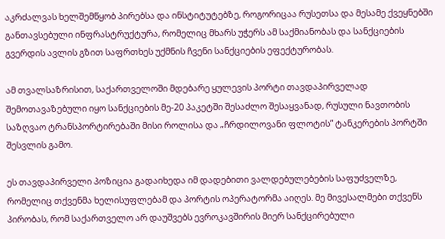აკრძალვას ხელშემწყობ პირებსა და ინსტიტუტებზე, როგორიცაა რუსეთსა და მესამე ქვეყნებში განთავსებული ინფრასტრუქტურა, რომელიც მხარს უჭერს ამ საქმიანობას და სანქციების გვერდის ავლის გზით საფრთხეს უქმნის ჩვენი სანქციების ეფექტურობას.

ამ თვალსაზრისით, საქართველოში მდებარე ყულევის პორტი თავდაპირველად შემოთავაზებული იყო სანქციების მე-20 პაკეტში შესაძლო შესაყვანად, რუსული ნავთობის საზღვაო ტრანსპორტირებაში მისი როლისა და „ჩრდილოვანი ფლოტის“ ტანკერების პორტში შესვლის გამო.

ეს თავდაპირველი პოზიცია გადაიხედა იმ დადებითი ვალდებულებების საფუძველზე, რომელიც თქვენმა ხელისუფლებამ და პორტის ოპერატორმა აიღეს. მე მივესალმები თქვენს პირობას, რომ საქართველო არ დაუშვებს ევროკავშირის მიერ სანქცირებული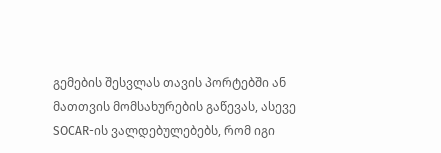გემების შესვლას თავის პორტებში ან მათთვის მომსახურების გაწევას, ასევე SOCAR-ის ვალდებულებებს, რომ იგი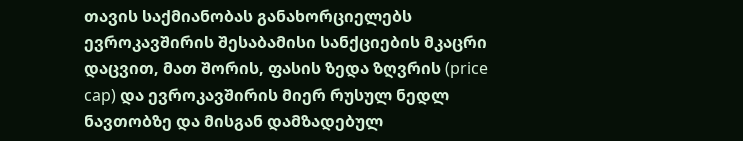თავის საქმიანობას განახორციელებს ევროკავშირის შესაბამისი სანქციების მკაცრი დაცვით, მათ შორის, ფასის ზედა ზღვრის (price cap) და ევროკავშირის მიერ რუსულ ნედლ ნავთობზე და მისგან დამზადებულ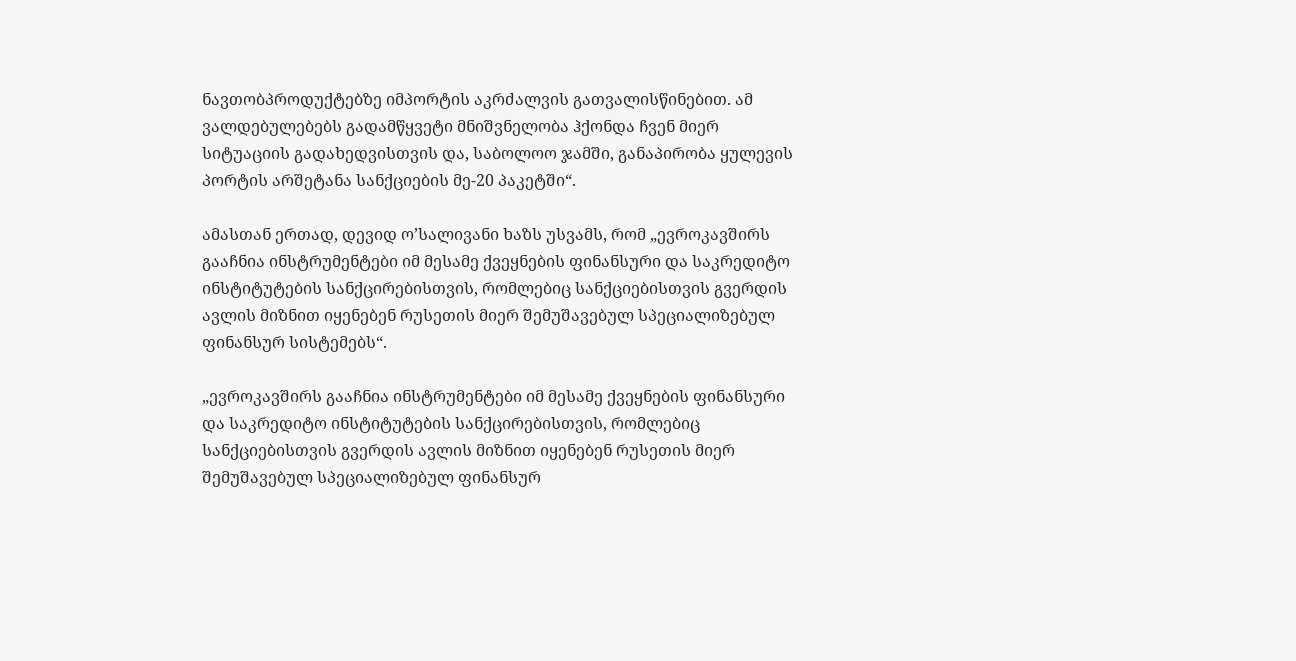ნავთობპროდუქტებზე იმპორტის აკრძალვის გათვალისწინებით. ამ ვალდებულებებს გადამწყვეტი მნიშვნელობა ჰქონდა ჩვენ მიერ სიტუაციის გადახედვისთვის და, საბოლოო ჯამში, განაპირობა ყულევის პორტის არშეტანა სანქციების მე-20 პაკეტში“.

ამასთან ერთად, დევიდ ო’სალივანი ხაზს უსვამს, რომ „ევროკავშირს გააჩნია ინსტრუმენტები იმ მესამე ქვეყნების ფინანსური და საკრედიტო ინსტიტუტების სანქცირებისთვის, რომლებიც სანქციებისთვის გვერდის ავლის მიზნით იყენებენ რუსეთის მიერ შემუშავებულ სპეციალიზებულ ფინანსურ სისტემებს“.

„ევროკავშირს გააჩნია ინსტრუმენტები იმ მესამე ქვეყნების ფინანსური და საკრედიტო ინსტიტუტების სანქცირებისთვის, რომლებიც სანქციებისთვის გვერდის ავლის მიზნით იყენებენ რუსეთის მიერ შემუშავებულ სპეციალიზებულ ფინანსურ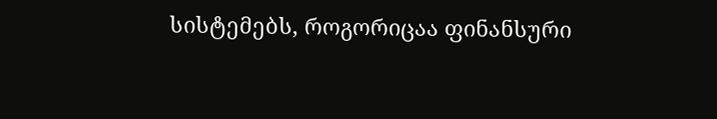სისტემებს, როგორიცაა ფინანსური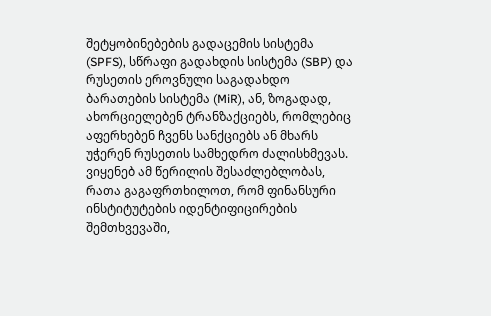შეტყობინებების გადაცემის სისტემა (SPFS), სწრაფი გადახდის სისტემა (SBP) და რუსეთის ეროვნული საგადახდო ბარათების სისტემა (MiR), ან, ზოგადად, ახორციელებენ ტრანზაქციებს, რომლებიც აფერხებენ ჩვენს სანქციებს ან მხარს უჭერენ რუსეთის სამხედრო ძალისხმევას. ვიყენებ ამ წერილის შესაძლებლობას, რათა გაგაფრთხილოთ, რომ ფინანსური ინსტიტუტების იდენტიფიცირების შემთხვევაში,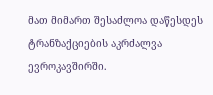მათ მიმართ შესაძლოა დაწესდეს ტრანზაქციების აკრძალვა ევროკავშირში.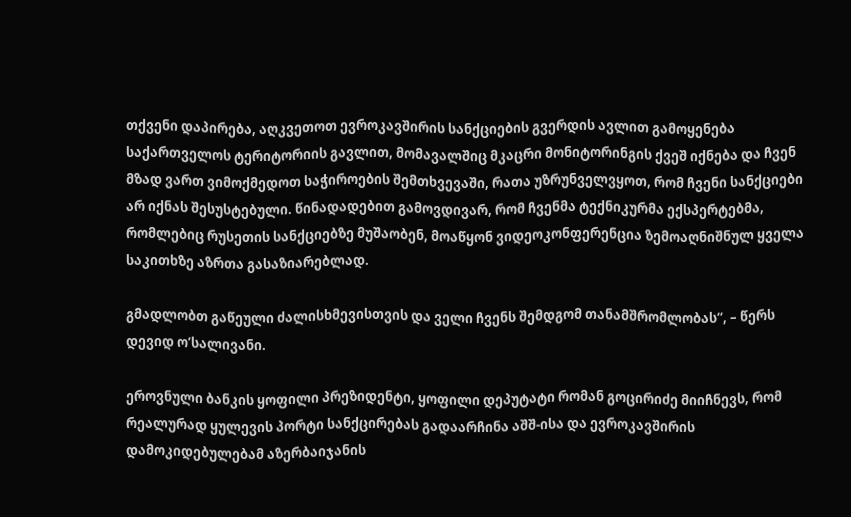თქვენი დაპირება, აღკვეთოთ ევროკავშირის სანქციების გვერდის ავლით გამოყენება საქართველოს ტერიტორიის გავლით, მომავალშიც მკაცრი მონიტორინგის ქვეშ იქნება და ჩვენ მზად ვართ ვიმოქმედოთ საჭიროების შემთხვევაში, რათა უზრუნველვყოთ, რომ ჩვენი სანქციები არ იქნას შესუსტებული. წინადადებით გამოვდივარ, რომ ჩვენმა ტექნიკურმა ექსპერტებმა, რომლებიც რუსეთის სანქციებზე მუშაობენ, მოაწყონ ვიდეოკონფერენცია ზემოაღნიშნულ ყველა საკითხზე აზრთა გასაზიარებლად.

გმადლობთ გაწეული ძალისხმევისთვის და ველი ჩვენს შემდგომ თანამშრომლობას“, – წერს დევიდ ო’სალივანი.

ეროვნული ბანკის ყოფილი პრეზიდენტი, ყოფილი დეპუტატი რომან გოცირიძე მიიჩნევს, რომ რეალურად ყულევის პორტი სანქცირებას გადაარჩინა აშშ-ისა და ევროკავშირის დამოკიდებულებამ აზერბაიჯანის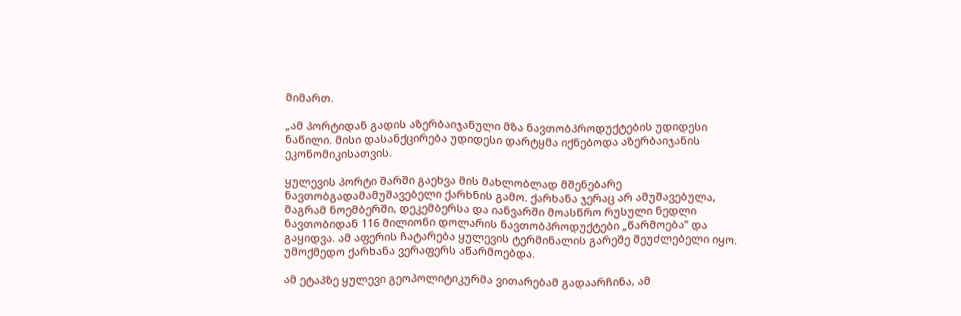მიმართ.

„ამ პორტიდან გადის აზერბაიჯანული მზა ნავთობპროდუქტების უდიდესი ნაწილი. მისი დასანქცირება უდიდესი დარტყმა იქნებოდა აზერბაიჯანის ეკონომიკისათვის.

ყულევის პორტი შარში გაეხვა მის მახლობლად მშენებარე ნავთობგადამამუშავებელი ქარხნის გამო. ქარხანა ჯერაც არ ამუშავებულა, მაგრამ ნოემბერში, დეკემბერსა და იანვარში მოასწრო რუსული ნედლი ნავთობიდან 116 მილიონი დოლარის ნავთობპროდუქტები „წარმოება” და გაყიდვა. ამ აფერის ჩატარება ყულევის ტერმინალის გარეშე შეუძლებელი იყო. უმოქმედო ქარხანა ვერაფერს აწარმოებდა.

ამ ეტაპზე ყულევი გეოპოლიტიკურმა ვითარებამ გადაარჩინა, ამ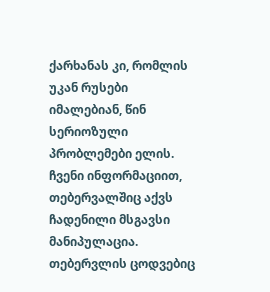ქარხანას კი, რომლის უკან რუსები იმალებიან, წინ სერიოზული პრობლემები ელის. ჩვენი ინფორმაციით, თებერვალშიც აქვს ჩადენილი მსგავსი მანიპულაცია. თებერვლის ცოდვებიც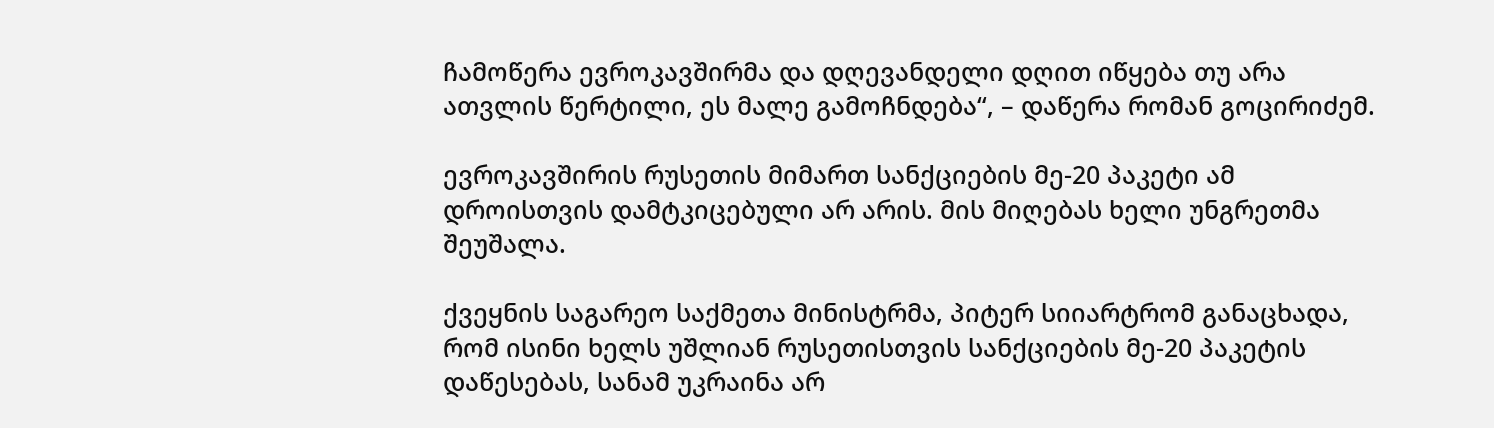ჩამოწერა ევროკავშირმა და დღევანდელი დღით იწყება თუ არა ათვლის წერტილი, ეს მალე გამოჩნდება“, – დაწერა რომან გოცირიძემ.

ევროკავშირის რუსეთის მიმართ სანქციების მე-20 პაკეტი ამ დროისთვის დამტკიცებული არ არის. მის მიღებას ხელი უნგრეთმა შეუშალა.

ქვეყნის საგარეო საქმეთა მინისტრმა, პიტერ სიიარტრომ განაცხადა, რომ ისინი ხელს უშლიან რუსეთისთვის სანქციების მე-20 პაკეტის დაწესებას, სანამ უკრაინა არ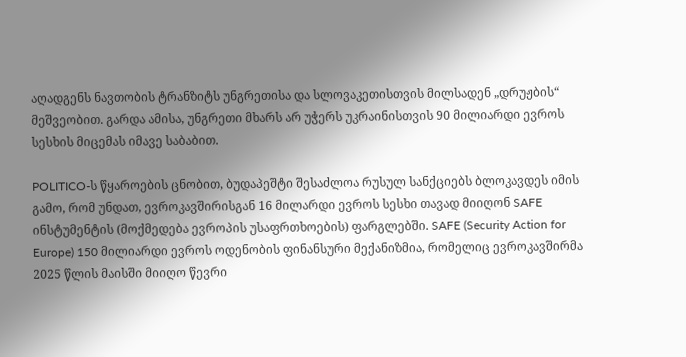აღადგენს ნავთობის ტრანზიტს უნგრეთისა და სლოვაკეთისთვის მილსადენ „დრუჟბის“ მეშვეობით. გარდა ამისა, უნგრეთი მხარს არ უჭერს უკრაინისთვის 90 მილიარდი ევროს სესხის მიცემას იმავე საბაბით.

POLITICO-ს წყაროების ცნობით, ბუდაპეშტი შესაძლოა რუსულ სანქციებს ბლოკავდეს იმის გამო, რომ უნდათ, ევროკავშირისგან 16 მილარდი ევროს სესხი თავად მიიღონ SAFE ინსტუმენტის (მოქმედება ევროპის უსაფრთხოების) ფარგლებში. SAFE (Security Action for Europe) 150 მილიარდი ევროს ოდენობის ფინანსური მექანიზმია, რომელიც ევროკავშირმა 2025 წლის მაისში მიიღო წევრი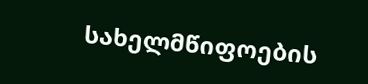სახელმწიფოების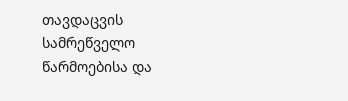თავდაცვის სამრეწველო წარმოებისა და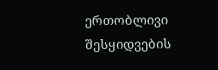ერთობლივი შესყიდვების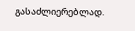გასაძლიერებლად.